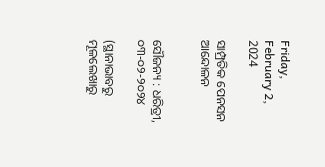Friday, February 2, 2024

ସାମ୍ପ୍ରତିକ ପେନସନ ଆନ୍ଦୋଳନ


ସୌଜନ୍ୟ : ଧରିତ୍ରୀ, ୦୩-୦୨-୨୦୨୪

(ସ୍ଥାନାଭାବରୁ ମୂଳଲେଖାରୁ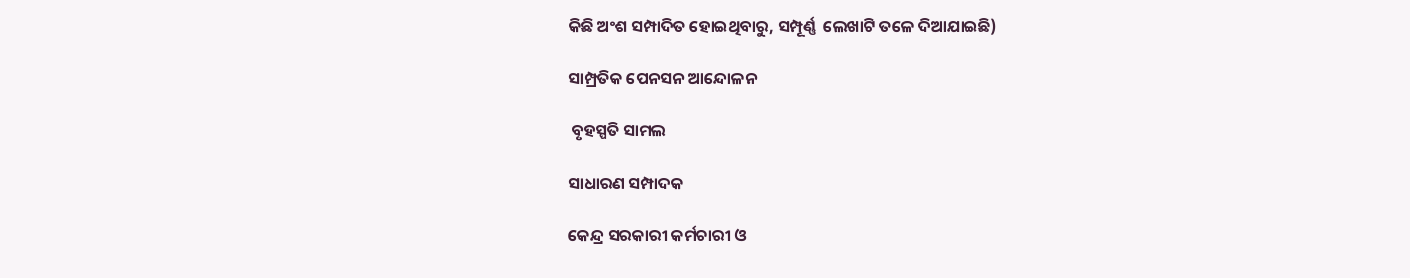କିଛି ଅଂଶ ସମ୍ପାଦିତ ହୋଇଥିବାରୁ, ସମ୍ପୂର୍ଣ୍ଣ  ଲେଖାଟି ତଳେ ଦିଆଯାଇଛି)

ସାମ୍ପ୍ରତିକ ପେନସନ ଆନ୍ଦୋଳନ

 ବୃହସ୍ପତି ସାମଲ

ସାଧାରଣ ସମ୍ପାଦକ

କେନ୍ଦ୍ର ସରକାରୀ କର୍ମଚାରୀ ଓ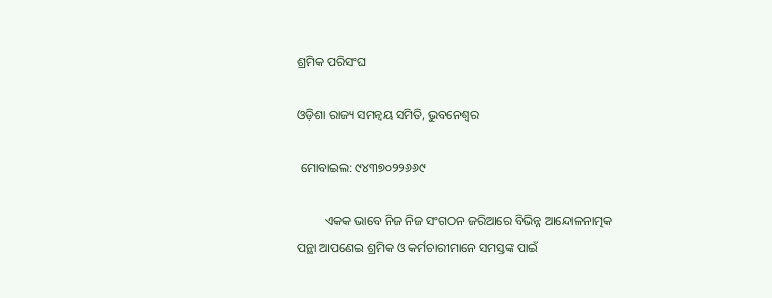ଶ୍ରମିକ ପରିସଂଘ

ଓଡ଼ିଶା ରାଜ୍ୟ ସମନ୍ୱୟ ସମିତି, ଭୁବନେଶ୍ୱର

 ମୋବାଇଲ: ୯୪୩୭୦୨୨୬୬୯

         ଏକକ ଭାବେ ନିଜ ନିଜ ସଂଗଠନ ଜରିଆରେ ବିଭିନ୍ନ ଆନ୍ଦୋଳନାତ୍ମକ ପନ୍ଥା ଆପଣେଇ ଶ୍ରମିକ ଓ କର୍ମଚାରୀମାନେ ସମସ୍ତଙ୍କ ପାଇଁ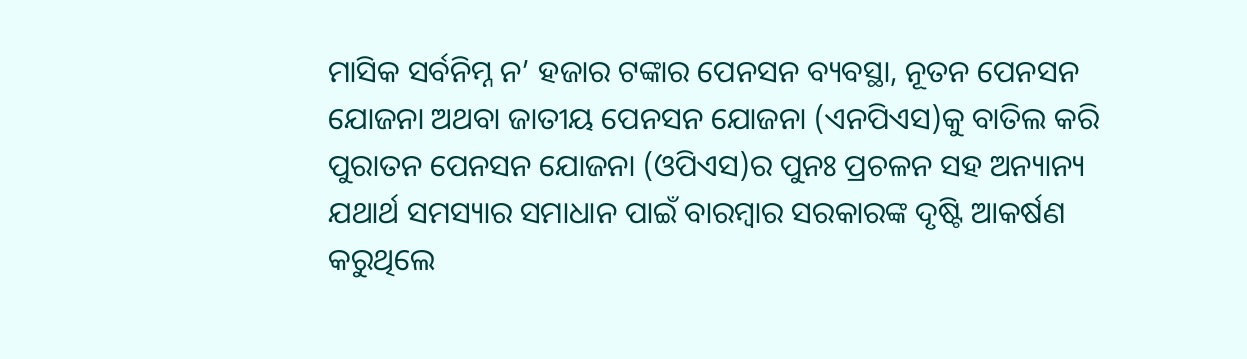ମାସିକ ସର୍ବନିମ୍ନ ନ’ ହଜାର ଟଙ୍କାର ପେନସନ ବ୍ୟବସ୍ଥା, ନୂତନ ପେନସନ ଯୋଜନା ଅଥବା ଜାତୀୟ ପେନସନ ଯୋଜନା (ଏନପିଏସ)କୁ ବାତିଲ କରି ପୁରାତନ ପେନସନ ଯୋଜନା (ଓପିଏସ)ର ପୁନଃ ପ୍ରଚଳନ ସହ ଅନ୍ୟାନ୍ୟ ଯଥାର୍ଥ ସମସ୍ୟାର ସମାଧାନ ପାଇଁ ବାରମ୍ବାର ସରକାରଙ୍କ ଦୃଷ୍ଟି ଆକର୍ଷଣ କରୁଥିଲେ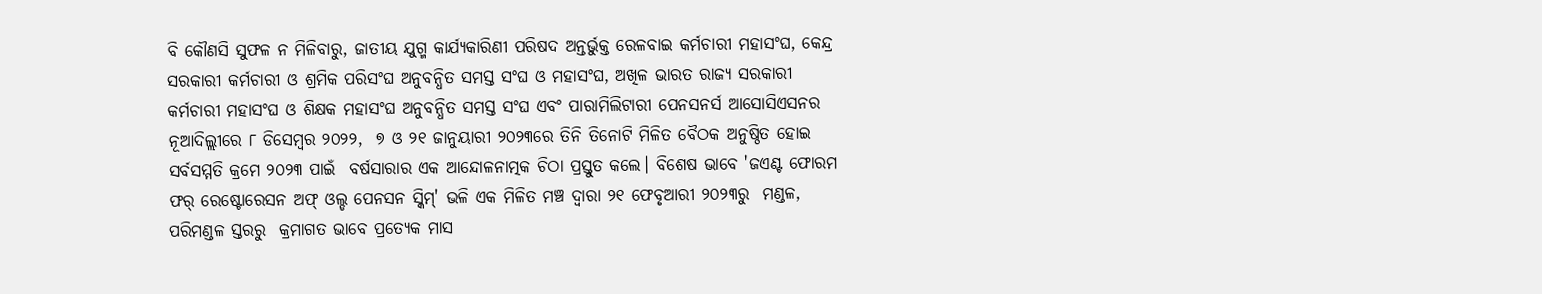ବି କୌଣସି ସୁଫଳ ନ ମିଳିବାରୁ, ଜାତୀୟ ଯୁଗ୍ମ କାର୍ଯ୍ୟକାରିଣୀ ପରିଷଦ ଅନ୍ତର୍ଭୁକ୍ତ ରେଳବାଇ କର୍ମଚାରୀ ମହାସଂଘ, କେନ୍ଦ୍ର ସରକାରୀ କର୍ମଚାରୀ ଓ ଶ୍ରମିକ ପରିସଂଘ ଅନୁବନ୍ଧିତ ସମସ୍ତ ସଂଘ ଓ ମହାସଂଘ, ଅଖିଳ ଭାରତ ରାଜ୍ୟ ସରକାରୀ କର୍ମଚାରୀ ମହାସଂଘ ଓ ଶିକ୍ଷକ ମହାସଂଘ ଅନୁବନ୍ଧିତ ସମସ୍ତ ସଂଘ ଏବଂ ପାରାମିଲିଟାରୀ ପେନସନର୍ସ ଆସୋସିଏସନର ନୂଆଦିଲ୍ଲୀରେ ୮ ଡିସେମ୍ବର ୨୦୨୨,  ୭ ଓ ୨୧ ଜାନୁୟାରୀ ୨୦୨୩ରେ ‌ତିନି ତିନୋଟି ମିଳିତ ବୈଠକ ଅନୁଷ୍ଠିତ ହୋଇ ସର୍ବସମ୍ମତି କ୍ରମେ ୨୦୨୩ ପାଇଁ  ବର୍ଷସାରାର ଏକ ଆନ୍ଦୋଳନାତ୍ମକ ଚିଠା ପ୍ରସ୍ତୁତ କଲେ। ବିଶେଷ ଭାବେ 'ଜଏଣ୍ଟ ଫୋରମ ଫର୍ ରେଷ୍ଟୋରେସନ ଅଫ୍ ଓଲ୍ଡ ପେନସନ ସ୍କିମ୍' ଭଳି ଏକ ମିଳିତ ମଞ୍ଚ ଦ୍ୱାରା ୨୧ ଫେବୃଆରୀ ୨୦୨୩ରୁ  ମଣ୍ଡଳ, ପରିମଣ୍ଡଳ ସ୍ତରରୁ  କ୍ରମାଗତ ଭାବେ ପ୍ରତ୍ୟେକ ମାସ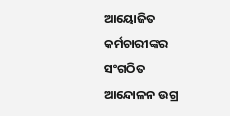ଆୟୋଜିତ କର୍ମଚାରୀଙ୍କର ସଂଗଠିତ ଆନ୍ଦୋଳନ ଉଗ୍ର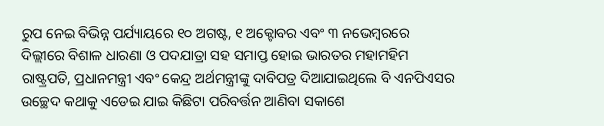ରୁପ ନେଇ ବିଭିନ୍ନ ପର୍ଯ୍ୟାୟରେ ୧୦ ଅଗଷ୍ଟ, ୧ ଅକ୍ଟୋବର ଏବଂ ୩ ନଭେମ୍ବରରେ ଦିଲ୍ଲୀରେ ବିଶାଳ ଧାରଣା ଓ ପଦଯାତ୍ରା ସହ ସମାପ୍ତ ହୋଇ ଭାରତର ମହାମହିମ ରାଷ୍ଟ୍ରପତି, ପ୍ରଧାନମନ୍ତ୍ରୀ ଏବଂ କେନ୍ଦ୍ର ଅର୍ଥମନ୍ତ୍ରୀଙ୍କୁ ଦାବିପତ୍ର ଦିଆଯାଇଥିଲେ ବି ଏନପିଏସର ଉଚ୍ଛେଦ କଥାକୁ ଏଡେଇ ଯାଇ କିଛିଟା ପରିବର୍ତ୍ତନ ଆଣିବା ସକାଶେ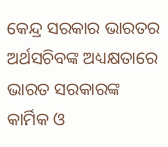କେନ୍ଦ୍ର ସରକାର ଭାରତର ଅର୍ଥସଚିବଙ୍କ ଅଧ୍ୟକ୍ଷତାରେ ଭାରତ ସରକାରଙ୍କ କାର୍ମିକ ଓ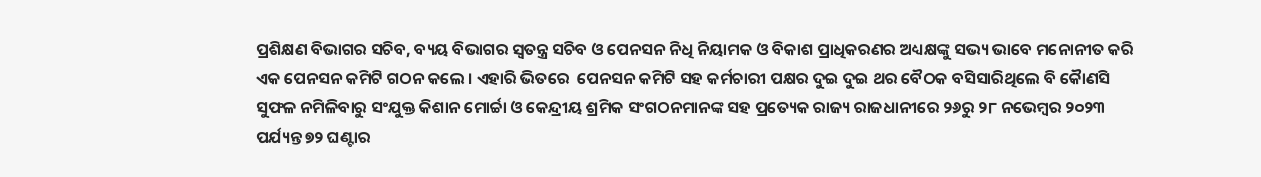ପ୍ରଶିକ୍ଷଣ ବିଭାଗର ସଚିବ, ବ୍ୟୟ ବିଭାଗର ସ୍ୱତନ୍ତ୍ର ସଚିବ ଓ ପେନସନ ନିଧି ନିୟାମକ ଓ ବିକାଶ ପ୍ରାଧିକରଣର ଅଧ୍ୟକ୍ଷଙ୍କୁ ସଭ୍ୟ ଭାବେ ମନୋନୀତ କରି ଏକ ପେନସନ କମିଟି ଗଠନ କଲେ । ଏହାରି ଭିତରେ  ପେନସନ କମିଟି ସହ କର୍ମଚାରୀ ପକ୍ଷର ଦୁଇ ଦୁଇ ଥର ବୈଠକ ବସିସାରିଥିଲେ ବି କୋୖଣସି ସୁଫଳ ନମିଳିବାରୁ ସଂଯୁକ୍ତ କିଶାନ ମୋର୍ଚ୍ଚା ଓ କେନ୍ଦ୍ରୀୟ ଶ୍ରମିକ ସଂଗଠନମାନଙ୍କ ସହ ପ୍ରତ୍ୟେକ ରାଜ୍ୟ ରାଜଧାନୀରେ ୨୬ରୁ ୨୮ ନଭେମ୍ବର ୨୦୨୩ ପର୍ଯ୍ୟନ୍ତ ୭୨ ଘଣ୍ଟାର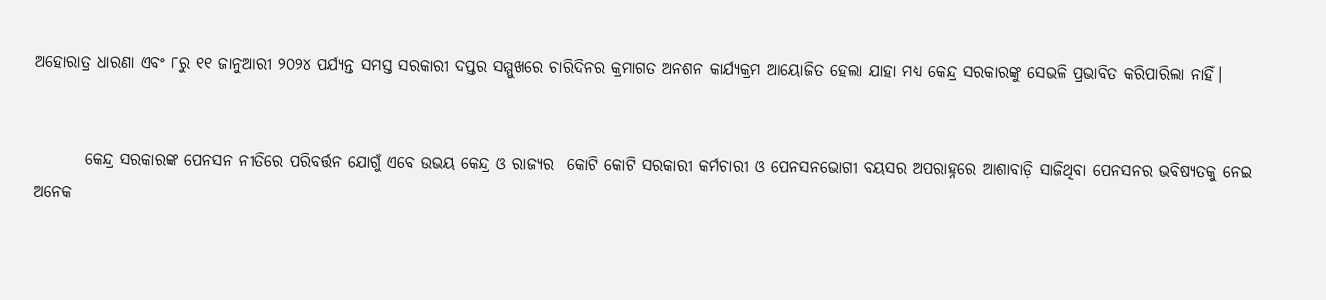ଅହୋରାତ୍ର ଧାରଣା ଏବଂ ୮ରୁ ୧୧ ଜାନୁଆରୀ ୨୦୨୪ ପର୍ଯ୍ୟନ୍ତ ସମସ୍ତ ସରକାରୀ ଦପ୍ତର ସମ୍ମୁଖରେ ଚାରିଦିନର କ୍ରମାଗତ ଅନଶନ କାର୍ଯ୍ୟକ୍ରମ ଆୟୋଜିତ ହେଲା ଯାହା ମଧ୍ୟ କେନ୍ଦ୍ର ସରକାରଙ୍କୁ ସେଭଳି ପ୍ରଭାବିତ କରିପାରିଲା ନାହିଁ।


        କେନ୍ଦ୍ର ସରକାରଙ୍କ ପେନସନ ନୀତିରେ ପରିବର୍ତ୍ତନ ଯୋଗୁଁ ଏବେ ଉଭୟ କେନ୍ଦ୍ର ଓ ରାଜ୍ୟର  କୋଟି କୋଟି ସରକାରୀ କର୍ମଚାରୀ ଓ ପେନସନଭୋଗୀ ବୟସର ଅପରାହ୍ନରେ ଆଶାବାଡ଼ି ସାଜିଥିବା ପେନସନର ଭବିଷ୍ୟତକୁ ନେଇ ଅନେକ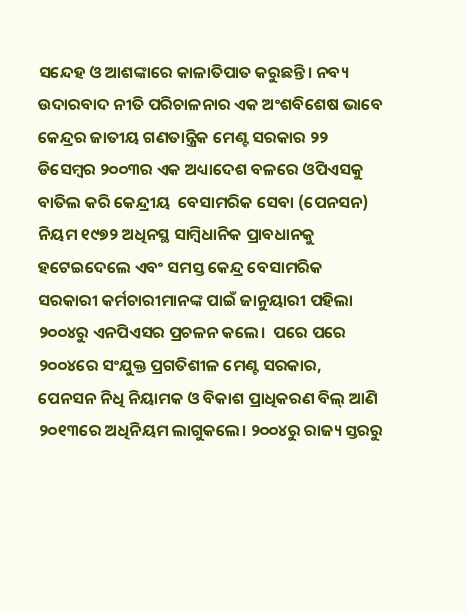ସନ୍ଦେହ ଓ ଆଶଙ୍କାରେ କାଳାତିପାତ କରୁଛନ୍ତି। ନବ୍ୟ ଉଦାରବାଦ ନୀତି ପରିଚାଳନାର ଏକ ଅଂଶବିଶେଷ ଭାବେ କେନ୍ଦ୍ରର ଜାତୀୟ ଗଣତାନ୍ତ୍ରିକ ମେଣ୍ଟ ସରକାର ୨୨ ଡିସେମ୍ବର ୨୦୦୩ର ଏକ ଅଧ୍ୟାଦେଶ ବଳରେ ଓପିଏସକୁ ବାତିଲ କରି କେନ୍ଦ୍ରୀୟ  ବେସାମରିକ ସେବା (ପେନସନ) ନିୟମ ୧୯୭୨ ଅଧିନସ୍ଥ ସାମ୍ବିଧାନିକ ପ୍ରାବଧାନକୁ ହଟେଇଦେଲେ ଏବଂ ସମସ୍ତ କେନ୍ଦ୍ର ବେସାମରିକ ସରକାରୀ କର୍ମଚାରୀମାନଙ୍କ ପାଇଁ ଜାନୁୟାରୀ ପହିଲା ୨୦୦୪ରୁ ଏନପିଏସର ପ୍ରଚଳନ କଲେ।  ପରେ ପରେ ୨୦୦୪ରେ ସଂଯୁକ୍ତ ପ୍ରଗତିଶୀଳ ମେଣ୍ଟ ସରକାର, ପେନସନ ନିଧି ନିୟାମକ ଓ ବିକାଶ ପ୍ରାଧିକରଣ ବିଲ୍ ଆଣି ୨୦୧୩ରେ ଅଧିନିୟମ ଲାଗୁକଲେ। ୨୦୦୪ରୁ ରାଜ୍ୟ ସ୍ତରରୁ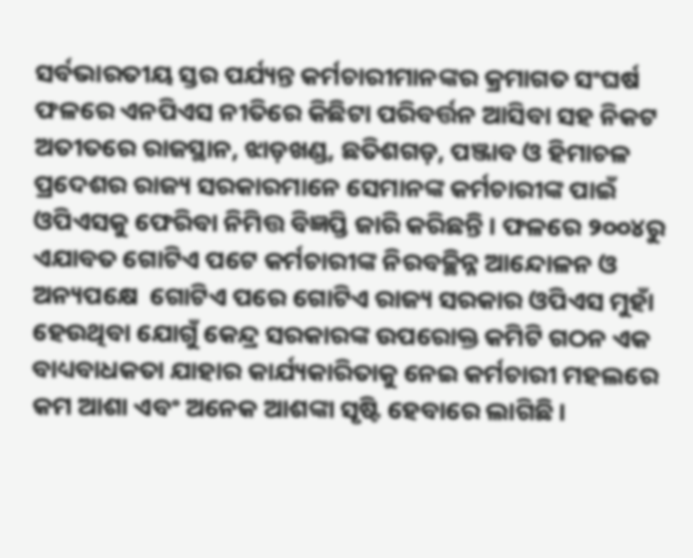ସର୍ବଭାରତୀୟ ସ୍ତର ପର୍ଯ୍ୟନ୍ତ କର୍ମଚାରୀମାନଙ୍କର କ୍ରମାଗତ ସଂଘର୍ଷ ଫଳରେ ଏନପିଏସ ନୀତିରେ କିଛିଟା ପରିବର୍ତ୍ତନ ଆସିବା ସହ ନିକଟ ଅତୀତରେ ରାଜସ୍ଥାନ, ଝାଡ଼ଖଣ୍ଡ, ଛତିଶଗଡ଼, ପଞ୍ଜାବ ଓ ହିମାଚଳ ପ୍ରଦେଶର ରାଜ୍ୟ ସରକାରମାନେ ସେମାନଙ୍କ କର୍ମଚାରୀଙ୍କ ପାଇଁ ଓପିଏସକୁ ଫେରିବା ନିମିତ୍ତ ବିଜ୍ଞପ୍ତି ଜାରି କରିଛନ୍ତି । ଫଳରେ ୨୦୦୪ରୁ ଏଯାବତ ଗୋଟିଏ ପଟେ କର୍ମଚାରୀଙ୍କ ନିରବଚ୍ଛିନ୍ନ ଆନ୍ଦୋଳନ ଓ ଅନ୍ୟପକ୍ଷେ  ଗୋଟିଏ ପରେ ଗୋଟିଏ ରାଜ୍ୟ ସରକାର ଓପିଏସ ମୁହାଁ ହେଉଥିବା ଯୋଗୁଁ କେନ୍ଦ୍ର ସରକାରଙ୍କ ଉପରୋକ୍ତ କମିଟି ଗଠନ ଏକ ବାଧ୍ୟବାଧକତା ଯାହାର କାର୍ଯ୍ୟକାରିତାକୁ ନେଇ କର୍ମଚାରୀ ମହଲରେ କମ ଆଶା ଏବଂ ଅନେକ ଆଶଙ୍କା ସୃଷ୍ଟି ହେବାରେ ଲାଗିଛି।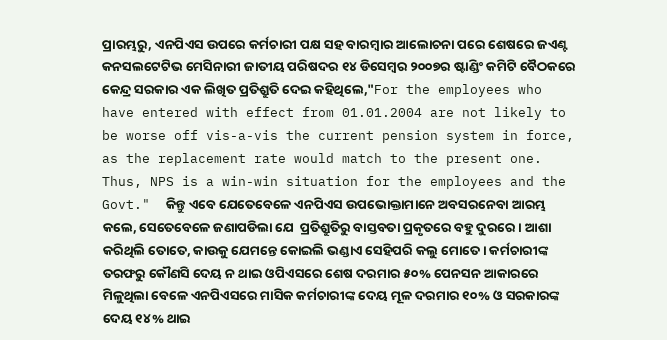ପ୍ରାରମ୍ଭରୁ, ଏନପିଏସ ଉପରେ କର୍ମଚାରୀ ପକ୍ଷ ସହ ବାରମ୍ବାର ଆଲୋଚନା ପରେ ଶେଷରେ ଜଏଣ୍ଟ କନସଲଟେଟିଭ ମେସିନାରୀ ଜାତୀୟ ପରିଷଦର ୧୪ ଡିସେମ୍ବର ୨୦୦୭ର ଷ୍ଟାଣ୍ଡିଂ କମିଟି ବୈଠକରେ କେନ୍ଦ୍ର ସରକାର ଏକ ଲିଖିତ ପ୍ରତିଶ୍ରୁତି ଦେଇ କହିଥିଲେ,"For the employees who have entered with effect from 01.01.2004 are not likely to be worse off vis-a-vis the current pension system in force, as the replacement rate would match to the present one. Thus, NPS is a win-win situation for the employees and the Govt."  କିନ୍ତୁ ଏବେ ଯେତେବେଳେ ଏନପିଏସ ଉପଭୋକ୍ତାମାନେ ଅବସରନେବା ଆରମ୍ଭ କଲେ, ସେତେବେଳେ ଜଣାପଡିଲା ଯେ  ପ୍ରତିଶ୍ରୁତିରୁ ବାସ୍ତବତା ପ୍ରକୃତରେ ବହୁ ଦୁରରେ। ଆଶା କରିଥିଲି ତୋତେ, କାଉକୁ ଯେମନ୍ତେ କୋଇଲି ଭଣ୍ଡାଏ ସେହିପରି କଲୁ ମୋତେ। କର୍ମଚାରୀଙ୍କ ତରଫରୁ କୌଣସି ଦେୟ ନ ଥାଇ ଓପିଏସରେ ଶେଷ ଦରମାର ୫୦% ପେନସନ ଆକାରରେ ମିଳୁଥିଲା ବେଳେ ଏନପିଏସରେ ମାସିକ କର୍ମଚାରୀଙ୍କ ଦେୟ ମୂଳ ଦରମାର ୧୦% ଓ ସରକାରଙ୍କ ଦେୟ ୧୪% ଥାଇ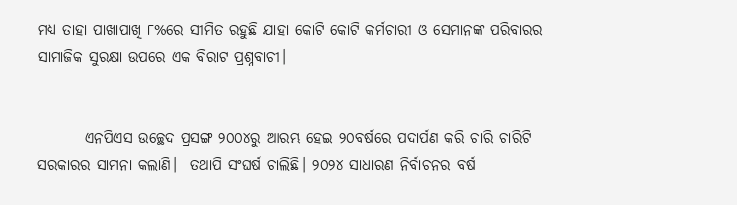ମଧ୍ୟ ତାହା ପାଖାପାଖି ୮%ରେ ସୀମିତ ରହୁଛି ଯାହା କୋଟି କୋଟି କର୍ମଚାରୀ ଓ ସେମାନଙ୍କ ପରିବାରର ସାମାଜିକ ସୁରକ୍ଷା ଉପରେ ଏକ ବିରାଟ ପ୍ରଶ୍ନବାଚୀ।


        ଏନପିଏସ ଉଚ୍ଛେଦ ପ୍ରସଙ୍ଗ ୨୦୦୪ରୁ ଆରମ୍ଭ ହେଇ ୨୦ବର୍ଷରେ ପଦାର୍ପଣ କରି ଚାରି ଚାରିଟି ସରକାରର ସାମନା କଲାଣି।  ତଥାପି ସଂଘର୍ଷ ଚାଲିଛି। ୨୦୨୪ ସାଧାରଣ ନିର୍ବାଚନର ବର୍ଷ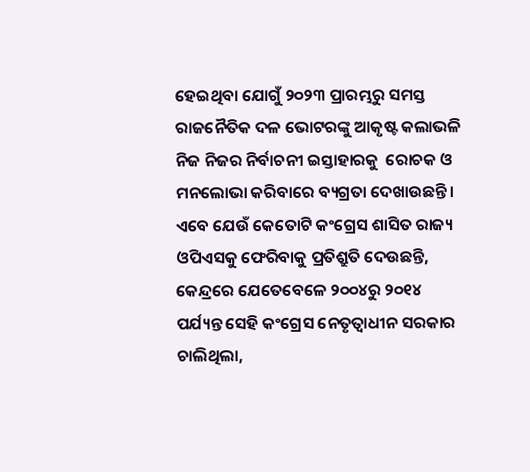ହେଇଥିବା ଯୋଗୁଁ ୨୦୨୩ ପ୍ରାରମ୍ଭରୁ ସମସ୍ତ ରାଜନୈତିକ ଦଳ ଭୋଟରଙ୍କୁ ଆକୃଷ୍ଟ କଲାଭଳି ନିଜ ନିଜର ନିର୍ବାଚନୀ ଇସ୍ତାହାରକୁ  ରୋଚକ ଓ ମନଲୋଭା କରିବାରେ ବ୍ୟଗ୍ରତା ଦେଖାଉଛନ୍ତି। ଏବେ ଯେଉଁ କେତୋଟି କଂଗ୍ରେସ ଶାସିତ ରାଜ୍ୟ ଓପିଏସକୁ ଫେରିବାକୁ ପ୍ରତିଶ୍ରୁତି ଦେଉଛନ୍ତି, କେନ୍ଦ୍ରରେ ଯେତେବେଳେ ୨୦୦୪ରୁ ୨୦୧୪ ପର୍ଯ୍ୟନ୍ତ ସେହି କଂଗ୍ରେସ ନେତୃତ୍ବାଧୀନ ସରକାର ଚାଲିଥିଲା,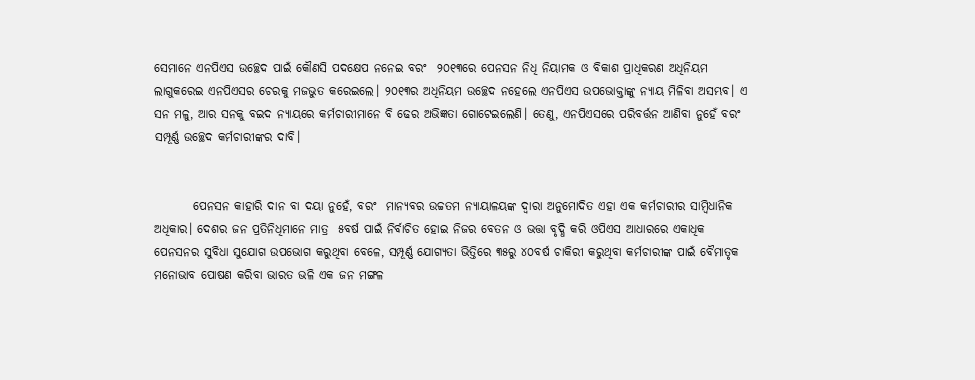ସେମାନେ ଏନପିଏସ ଉଚ୍ଛେଦ ପାଇଁ କୌଣସି ପଦକ୍ଷେପ ନନେଇ ବରଂ  ୨୦୧୩ରେ ପେନସନ ନିଧି ନିୟାମକ ଓ ବିକାଶ ପ୍ରାଧିକରଣ ଅଧିନିୟମ ଲାଗୁକରେଇ ଏନପିଏସର ଚେରକୁ ମଜଭୁତ କରେଇଲେ। ୨୦୧୩ର ଅଧିନିୟମ ଉଚ୍ଛେଦ ନହେଲେ ଏନପିଏସ ଉପଭୋକ୍ତାଙ୍କୁ ନ୍ୟାୟ ମିଳିବା ଅସମ୍ଭବ। ଏ ସନ ମଳୁ, ଆର ସନକୁ ବଇଦ ନ୍ୟାୟରେ କର୍ମଚାରୀମାନେ ବି ଢେର ଅଭିଜ୍ଞତା ଗୋଟେଇଲେଣି। ତେଣୁ, ଏନପିଏସରେ ପରିବର୍ତ୍ତନ ଆଣିବା ନୁହେଁ ବରଂ ସମ୍ପୂର୍ଣ୍ଣ ଉଚ୍ଛେଦ କର୍ମଚାରୀଙ୍କର ଦାବି।


        ପେନସନ କାହାରି ଦାନ ବା ଦୟା ନୁହେଁ, ବରଂ  ମାନ୍ୟବର ଉଚ୍ଚତମ ନ୍ୟାୟାଳୟଙ୍କ ଦ୍ୱାରା ଅନୁମୋଦିତ ଏହା ଏକ କର୍ମଚାରୀର ସାମ୍ବିଧାନିକ ଅଧିକାର। ଦେଶର ଜନ ପ୍ରତିନିଧିମାନେ ମାତ୍ର  ୫ବର୍ଷ ପାଇଁ ନିର୍ବାଚିତ ହୋଇ ନିଜର ବେତନ ଓ ଭତ୍ତା ବୃଦ୍ଧି କରି ଓପିଏସ ଆଧାରରେ ଏକାଧିକ ପେନସନର ସୁବିଧା ସୁଯୋଗ ଉପଭୋଗ କରୁଥିବା ବେଳେ, ସମ୍ପୂର୍ଣ୍ଣ ଯୋଗ୍ୟତା ଭିତ୍ତିରେ ୩୫ରୁ ୪୦ବର୍ଷ ଚାକିରୀ କରୁଥିବା କର୍ମଚାରୀଙ୍କ ପାଇଁ ବୈମାତୃକ ମନୋଭାବ ପୋଷଣ କରିବା ଭାରତ ଭଳି ଏକ ଜନ ମଙ୍ଗଳ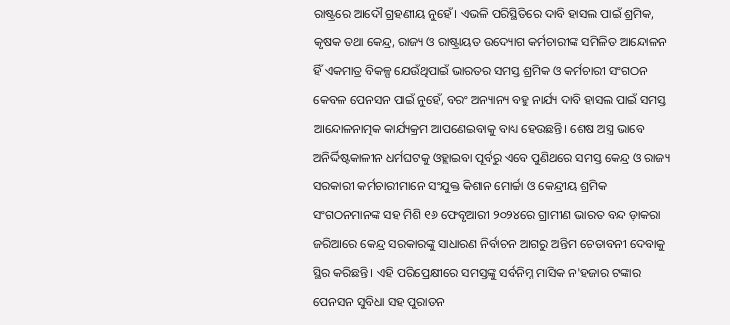ରାଷ୍ଟ୍ରରେ ଆଦୌ ଗ୍ରହଣୀୟ ନୁହେଁ। ଏଭଳି ପରିସ୍ଥିତିରେ ଦାବି ହାସଲ ପାଇଁ ଶ୍ରମିକ, କୃଷକ ତଥା କେନ୍ଦ୍ର, ରାଜ୍ୟ ଓ ରାଷ୍ଟ୍ରାୟତ ଉଦ୍ୟୋଗ କର୍ମଚାରୀଙ୍କ ସମିଳିତ ଆନ୍ଦୋଳନ ହିଁ ଏକମାତ୍ର ବିକଳ୍ପ ଯେଉଁଥିପାଇଁ ଭାରତର ସମସ୍ତ ଶ୍ରମିକ ଓ କର୍ମଚାରୀ ସଂଗଠନ  କେବଳ ପେନସନ ପାଇଁ ନୁହେଁ, ବରଂ ଅନ୍ୟାନ୍ୟ ବହୁ ନାର୍ଯ୍ୟ ଦାବି ହାସଲ ପାଇଁ ସମସ୍ତ ଆନ୍ଦୋଳନାତ୍ମକ କାର୍ଯ୍ୟକ୍ରମ ଆପଣେଇବାକୁ ବାଧ୍ୟ ହେଉଛନ୍ତି। ଶେଷ ଅସ୍ତ୍ର ଭାବେ ଅନିର୍ଦ୍ଦିଷ୍ଟକାଳୀନ ଧର୍ମଘଟକୁ ଓହ୍ଲାଇବା ପୂର୍ବରୁ ଏବେ ପୁଣିଥରେ ସମସ୍ତ କେନ୍ଦ୍ର ଓ ରାଜ୍ୟ ସରକାରୀ କର୍ମଚାରୀମାନେ ସଂଯୁକ୍ତ କିଶାନ ମୋର୍ଚ୍ଚା ଓ କେନ୍ଦ୍ରୀୟ ଶ୍ରମିକ ସଂଗଠନମାନଙ୍କ ସହ ମିଶି ୧୬ ଫେବୃଆରୀ ୨୦୨୪ରେ ଗ୍ରାମୀଣ ଭାରତ ବନ୍ଦ ଡ଼ାକରା ଜରିଆରେ କେନ୍ଦ୍ର ସରକାରଙ୍କୁ ସାଧାରଣ ନିର୍ବାଚନ ଆଗରୁ ଅନ୍ତିମ ଚେତାବନୀ ଦେବାକୁ ସ୍ଥିର କରିଛନ୍ତି। ଏହି ପରିପ୍ରେକ୍ଷୀରେ ସମସ୍ତଙ୍କୁ ସର୍ବନିମ୍ନ ମାସିକ ନ'ହଜାର ଟଙ୍କାର ପେନସନ ସୁବିଧା ସହ ପୁରାତନ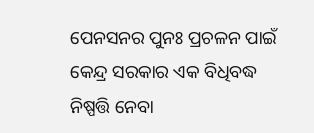ପେନସନର ପୁନଃ ପ୍ରଚଳନ ପାଇଁ କେନ୍ଦ୍ର ସରକାର ଏକ ବିଧିବଦ୍ଧ ନିଷ୍ପତ୍ତି ନେବା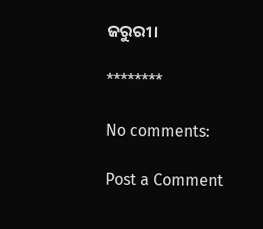ଜରୁରୀ।

********

No comments:

Post a Comment